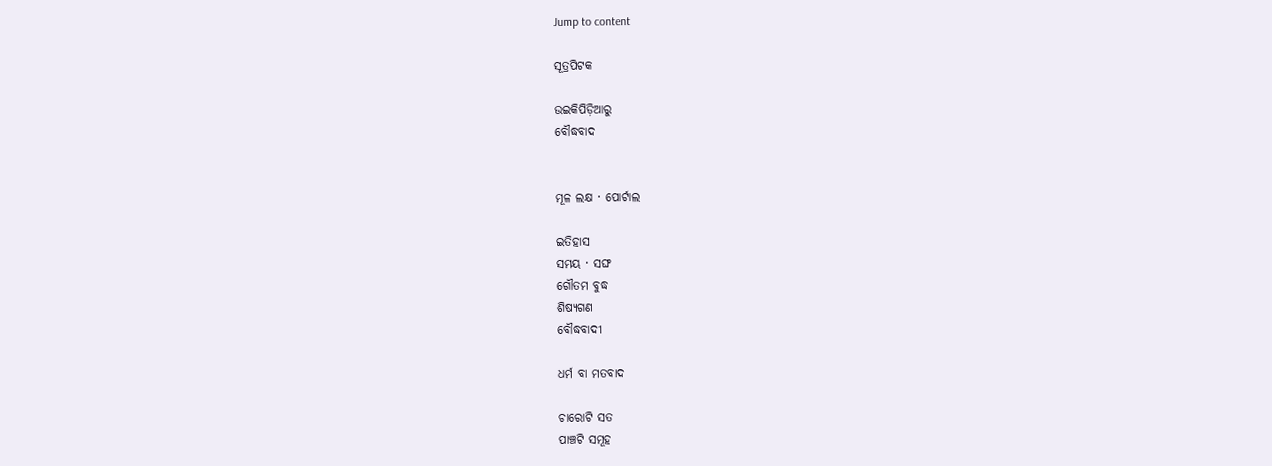Jump to content

ସୂତ୍ରପିଟକ

ଉଇକିପିଡ଼ିଆ‌ରୁ
ବୌଦ୍ଧବାଦ


ମୂଳ ଲକ୍ଷ · ପୋର୍ଟାଲ

ଇତିହାସ
ସମୟ · ସଙ୍ଘ
ଗୌତମ ବୁଦ୍ଧ
ଶିଷ୍ୟଗଣ
ବୌଦ୍ଧବାଦୀ

ଧର୍ମ ବା ମତବାଦ

ଚାରୋଟି ସତ
ପାଞ୍ଚଟି ସମୂହ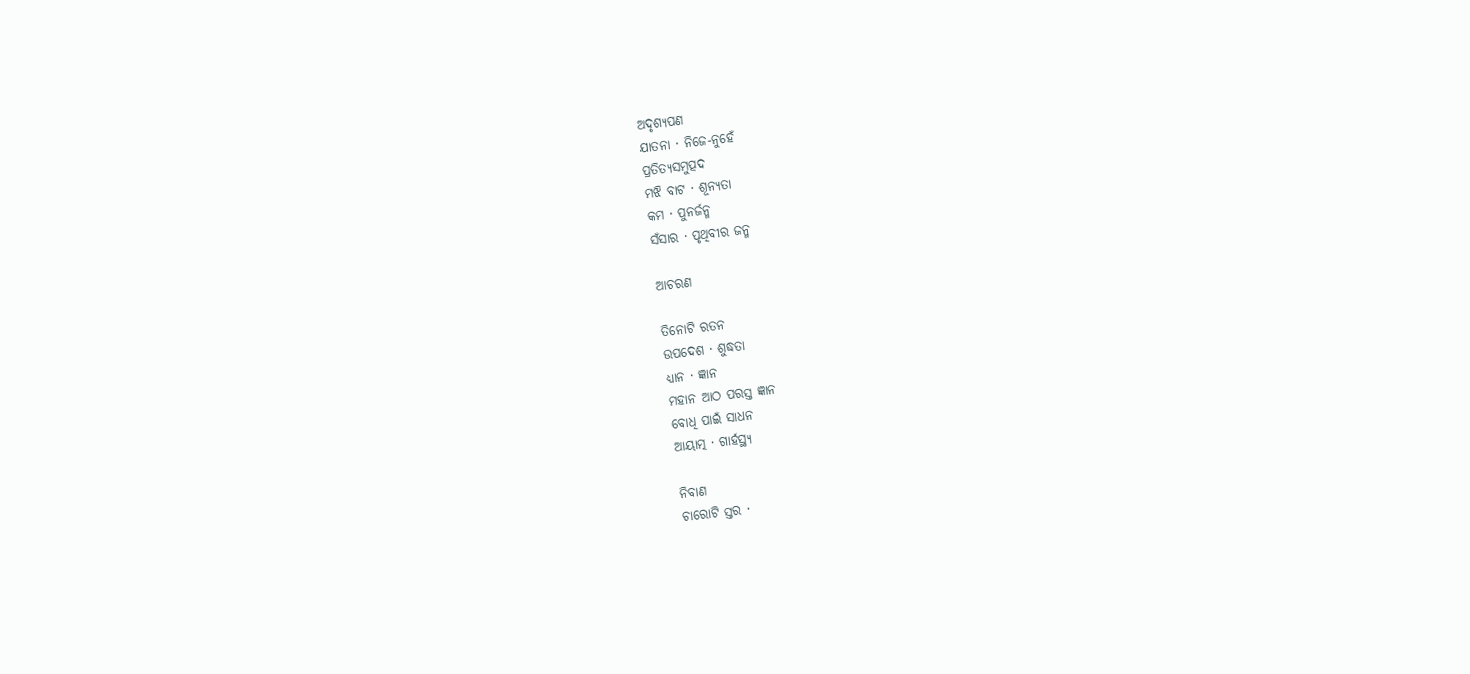ଅଦୃଶ୍ୟପଣ
ଯାତନା · ନିଜେ-ନୁହେଁ
ପ୍ରତିତ୍ୟସମୁତ୍ପଦ
ମଝି ବାଟ · ଶୂନ୍ୟତା
କମ · ପୁନର୍ଜନ୍ମ
ସଁସାର · ପୃଥିବୀର ଜନ୍ମ

ଆଚରଣ

ତିନୋଟି ରତନ
ଉପଦେଶ · ଶୁଦ୍ଧତା
ଧ୍ୟାନ · ଜ୍ଞାନ
ମହାନ ଆଠ ପରସ୍ତ ଜ୍ଞାନ
ବୋଧି ପାଇଁ ସାଧନ
ଆୟାତ୍ମ · ଗାର୍ହସ୍ଥ୍ୟ

ନିବାଣ
ଚାରୋଟି ସ୍ତର ·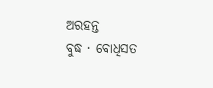ଅରହନ୍ତ
ବୁଦ୍ଧ · ବୋଧିସତ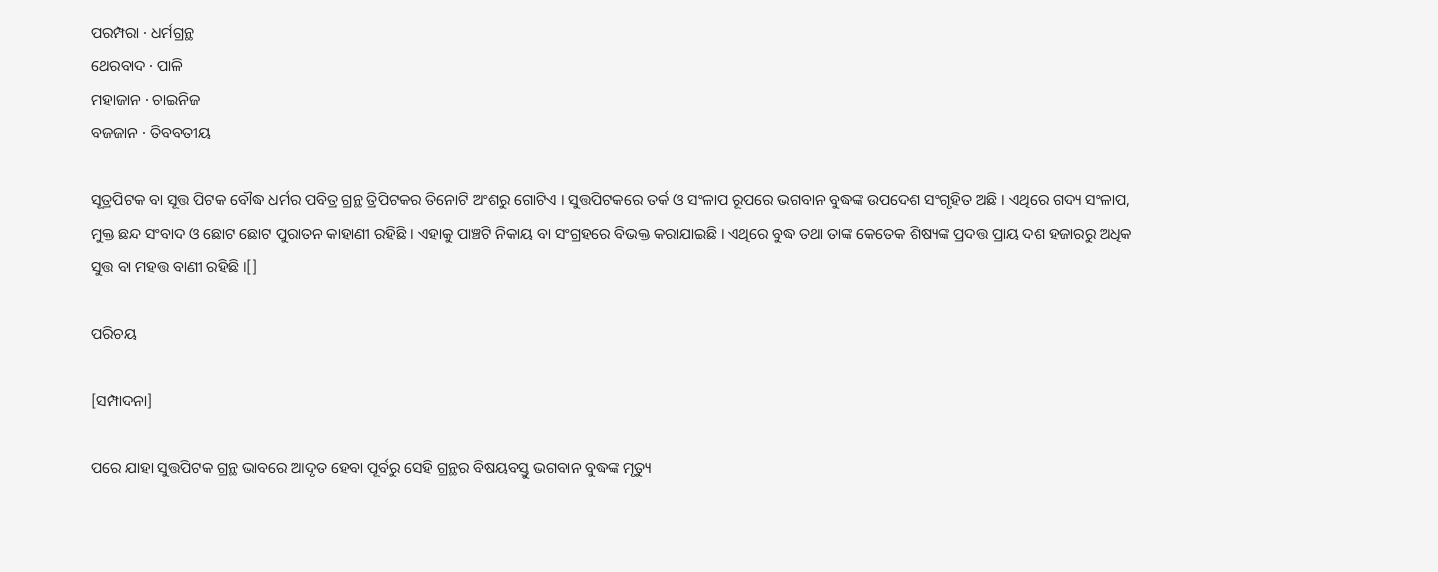ପରମ୍ପରା · ଧର୍ମଗ୍ରନ୍ଥ
ଥେରବାଦ · ପାଳି
ମହାଜାନ · ଚାଇନିଜ
ବଜଜାନ · ତିବବତୀୟ

ସୂତ୍ରପିଟକ ବା ସୂତ୍ତ ପିଟକ ବୌଦ୍ଧ ଧର୍ମର ପବିତ୍ର ଗ୍ରନ୍ଥ ତ୍ରିପିଟକର ତିନୋଟି ଅଂଶରୁ ଗୋଟିଏ । ସୁତ୍ତପିଟକରେ ତର୍କ ଓ ସଂଳାପ ରୂପରେ ଭଗବାନ ବୁଦ୍ଧଙ୍କ ଉପଦେଶ ସଂଗୃହିତ ଅଛି । ଏଥିରେ ଗଦ୍ୟ ସଂଳାପ, ମୁକ୍ତ ଛନ୍ଦ ସଂବାଦ ଓ ଛୋଟ ଛୋଟ ପୁରାତନ କାହାଣୀ ରହିଛି । ଏହାକୁ ପାଞ୍ଚଟି ନିକାୟ ବା ସଂଗ୍ରହରେ ବିଭକ୍ତ କରାଯାଇଛି । ଏଥିରେ ବୁଦ୍ଧ ତଥା ତାଙ୍କ କେତେକ ଶିଷ୍ୟଙ୍କ ପ୍ରଦତ୍ତ ପ୍ରାୟ ଦଶ ହଜାରରୁ ଅଧିକ ସୁତ୍ତ ବା ମହତ୍ତ ବାଣୀ ରହିଛି ।[]

ପରିଚୟ

[ସମ୍ପାଦନା]

ପରେ ଯାହା ସୁତ୍ତପିଟକ ଗ୍ରନ୍ଥ ଭାବରେ ଆଦୃତ ହେବା ପୂର୍ବରୁ ସେହି ଗ୍ରନ୍ଥର ବିଷୟବସ୍ତୁ ଭଗବାନ ବୁଦ୍ଧଙ୍କ ମୃତ୍ୟୁ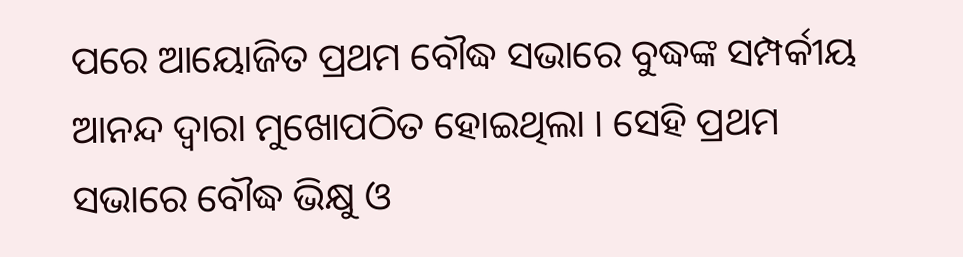ପରେ ଆୟୋଜିତ ପ୍ରଥମ ବୌଦ୍ଧ ସଭାରେ ବୁଦ୍ଧଙ୍କ ସମ୍ପର୍କୀୟ ଆନନ୍ଦ ଦ୍ୱାରା ମୁଖୋପଠିତ ହୋଇଥିଲା । ସେହି ପ୍ରଥମ ସଭାରେ ବୌଦ୍ଧ ଭିକ୍ଷୁ ଓ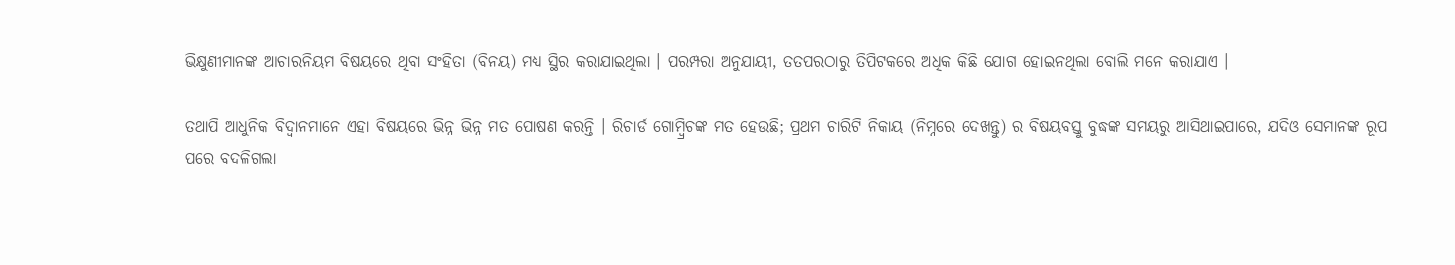ଭିକ୍ଷୁଣୀମାନଙ୍କ ଆଚାରନିୟମ ବିଷୟରେ ଥିବା ସଂହିତା (ବିନୟ) ମଧ୍ୟ ସ୍ଥିର କରାଯାଇଥିଲା । ପରମ୍ପରା ଅନୁଯାୟୀ, ତତପରଠାରୁ ତିପିଟକରେ ଅଧିକ କିଛି ଯୋଗ ହୋଇନଥିଲା ବୋଲି ମନେ କରାଯାଏ ।

ତଥାପି ଆଧୁନିକ ବିଦ୍ୱାନମାନେ ଏହା ବିଷୟରେ ଭିନ୍ନ ଭିନ୍ନ ମତ ପୋଷଣ କରନ୍ତି । ରିଚାର୍ଡ ଗୋମ୍ବ୍ରିଚଙ୍କ ମତ ହେଉଛି; ପ୍ରଥମ ଚାରିଟି ନିକାୟ (ନିମ୍ନରେ ଦେଖନ୍ତୁ) ର ବିଷୟବସ୍ତୁ ବୁଦ୍ଧଙ୍କ ସମୟରୁ ଆସିଥାଇପାରେ, ଯଦିଓ ସେମାନଙ୍କ ରୂପ ପରେ ବଦଳିଗଲା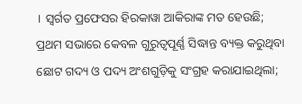। ସ୍ଵର୍ଗତ ପ୍ରଫେସର ହିରକାୱା ଆକିରାଙ୍କ ମତ ହେଉଛି; ପ୍ରଥମ ସଭାରେ କେବଳ ଗୁରୁତ୍ୱପୂର୍ଣ୍ଣ ସିଦ୍ଧାନ୍ତ ବ୍ୟକ୍ତ କରୁଥିବା ଛୋଟ ଗଦ୍ୟ ଓ ପଦ୍ୟ ଅଂଶଗୁଡ଼ିକୁ ସଂଗ୍ରହ କରାଯାଇଥିଲା;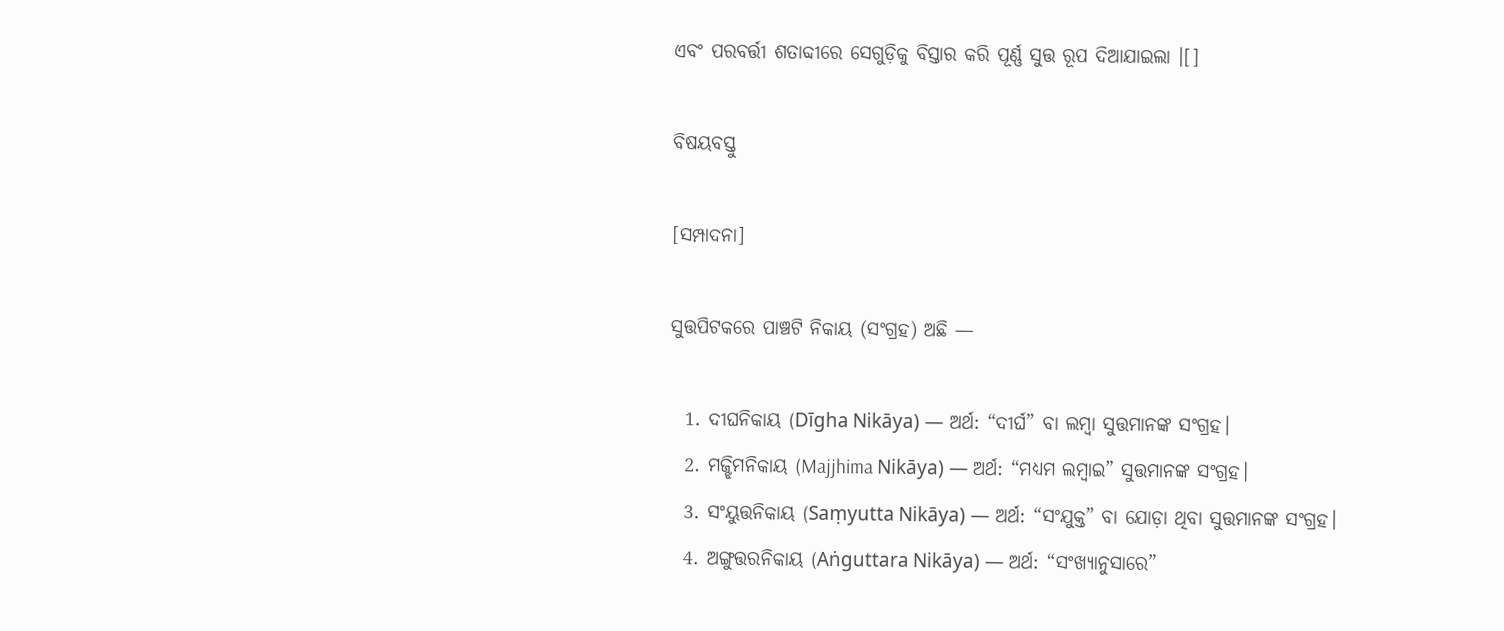ଏବଂ ପରବର୍ତ୍ତୀ ଶତାବ୍ଦୀରେ ସେଗୁଡ଼ିକୁ ବିସ୍ତାର କରି ପୂର୍ଣ୍ଣ ସୁତ୍ତ ରୂପ ଦିଆଯାଇଲା ।[]

ବିଷୟବସ୍ତୁ

[ସମ୍ପାଦନା]

ସୁତ୍ତପିଟକରେ ପାଞ୍ଚଟି ନିକାୟ (ସଂଗ୍ରହ) ଅଛି —

  1. ଦୀଘନିକାୟ (Dīgha Nikāya) — ଅର୍ଥ: “ଦୀର୍ଘ” ବା ଲମ୍ବା ସୁତ୍ତମାନଙ୍କ ସଂଗ୍ରହ।
  2. ମଜ୍ଝିମନିକାୟ (Majjhima Nikāya) — ଅର୍ଥ: “ମଧ୍ୟମ ଲମ୍ବାଇ” ସୁତ୍ତମାନଙ୍କ ସଂଗ୍ରହ।
  3. ସଂୟୁତ୍ତନିକାୟ (Saṃyutta Nikāya) — ଅର୍ଥ: “ସଂଯୁକ୍ତ” ବା ଯୋଡ଼ା ଥିବା ସୁତ୍ତମାନଙ୍କ ସଂଗ୍ରହ।
  4. ଅଙ୍ଗୁତ୍ତରନିକାୟ (Aṅguttara Nikāya) — ଅର୍ଥ: “ସଂଖ୍ୟାନୁସାରେ”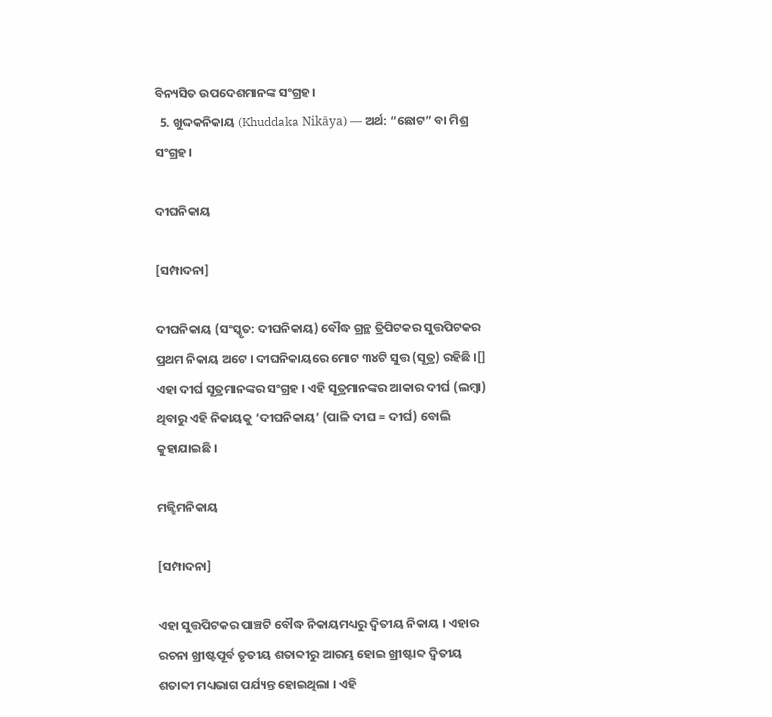ବିନ୍ୟସିତ ଉପଦେଶମାନଙ୍କ ସଂଗ୍ରହ।
  5. ଖୁଦ୍ଦକନିକାୟ (Khuddaka Nikāya) — ଅର୍ଥ: “ଛୋଟ” ବା ମିଶ୍ର ସଂଗ୍ରହ।

ଦୀଘନିକାୟ

[ସମ୍ପାଦନା]

ଦୀଘନିକାୟ (ସଂସ୍କୃତ: ଦୀଘନିକାୟ) ବୌଦ୍ଧ ଗ୍ରନ୍ଥ ତ୍ରିପିଟକର ସୁତ୍ତପିଟକର ପ୍ରଥମ ନିକାୟ ଅଟେ । ଦୀଘନିକାୟରେ ମୋଟ ୩୪ଟି ସୁତ୍ତ (ସୂତ୍ର) ରହିଛି ।[] ଏହା ଦୀର୍ଘ ସୂତ୍ରମାନଙ୍କର ସଂଗ୍ରହ । ଏହି ସୂତ୍ରମାନଙ୍କର ଆକାର ଦୀର୍ଘ (ଲମ୍ବା) ଥିବାରୁ ଏହି ନିକାୟକୁ ‘ଦୀଘନିକାୟ’ (ପାଳି ଦୀଘ = ଦୀର୍ଘ) ବୋଲି କୁହାଯାଇଛି ।

ମଜ୍ଝିମନିକାୟ

[ସମ୍ପାଦନା]

ଏହା ସୁତ୍ତପିଟକର ପାଞ୍ଚଟି ବୌଦ୍ଧ ନିକାୟମଧ୍ୟରୁ ଦ୍ୱିତୀୟ ନିକାୟ । ଏହାର ରଚନା ଖ୍ରୀଷ୍ଟପୂର୍ବ ତୃତୀୟ ଶତାବ୍ଦୀରୁ ଆରମ୍ଭ ହୋଇ ଖ୍ରୀଷ୍ଟାବ୍ଦ ଦ୍ୱିତୀୟ ଶତାବ୍ଦୀ ମଧ୍ୟଭାଗ ପର୍ଯ୍ୟନ୍ତ ହୋଇଥିଲା । ଏହି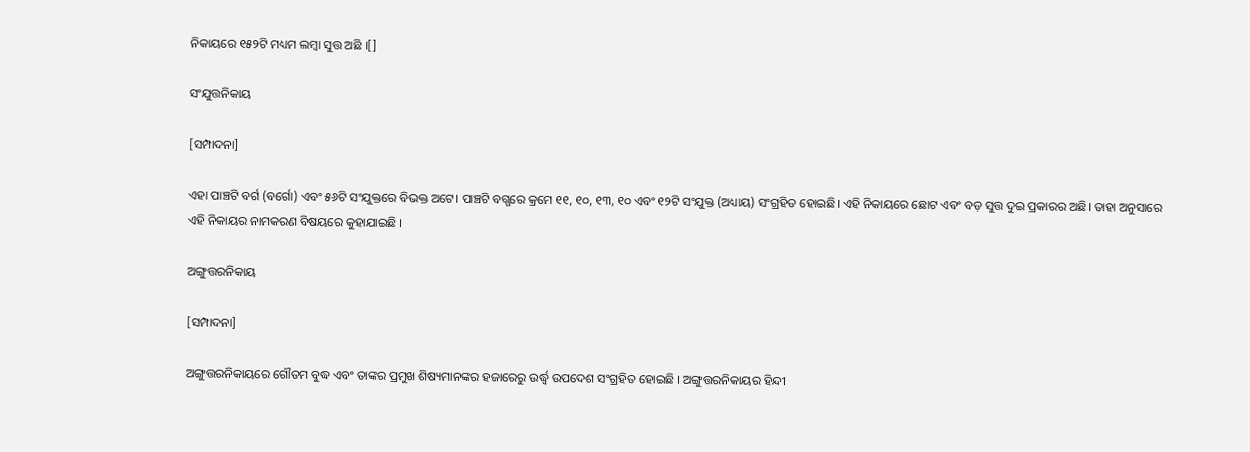ନିକାୟରେ ୧୫୨ଟି ମଧ୍ୟମ ଲମ୍ବା ସୁତ୍ତ ଅଛି ।[]

ସଂଯୁତ୍ତନିକାୟ

[ସମ୍ପାଦନା]

ଏହା ପାଞ୍ଚଟି ବର୍ଗ (ବର୍ଗୋ) ଏବଂ ୫୬ଟି ସଂଯୁକ୍ତରେ ବିଭକ୍ତ ଅଟେ। ପାଞ୍ଚଟି ବଗ୍ଗରେ କ୍ରମେ ୧୧, ୧୦, ୧୩, ୧୦ ଏବଂ ୧୨ଟି ସଂଯୁକ୍ତ (ଅଧ୍ୟାୟ) ସଂଗ୍ରହିତ ହୋଇଛି। ଏହି ନିକାୟରେ ଛୋଟ ଏବଂ ବଡ଼ ସୁତ୍ତ ଦୁଇ ପ୍ରକାରର ଅଛି। ତାହା ଅନୁସାରେ ଏହି ନିକାୟର ନାମକରଣ ବିଷୟରେ କୁହାଯାଇଛି ।

ଅଙ୍ଗୁତ୍ତରନିକାୟ

[ସମ୍ପାଦନା]

ଅଙ୍ଗୁତ୍ତରନିକାୟରେ ଗୌତମ ବୁଦ୍ଧ ଏବଂ ତାଙ୍କର ପ୍ରମୁଖ ଶିଷ୍ୟମାନଙ୍କର ହଜାରେରୁ ଉର୍ଦ୍ଧ୍ଵ ଉପଦେଶ ସଂଗ୍ରହିତ ହୋଇଛି । ଅଙ୍ଗୁତ୍ତରନିକାୟର ହିନ୍ଦୀ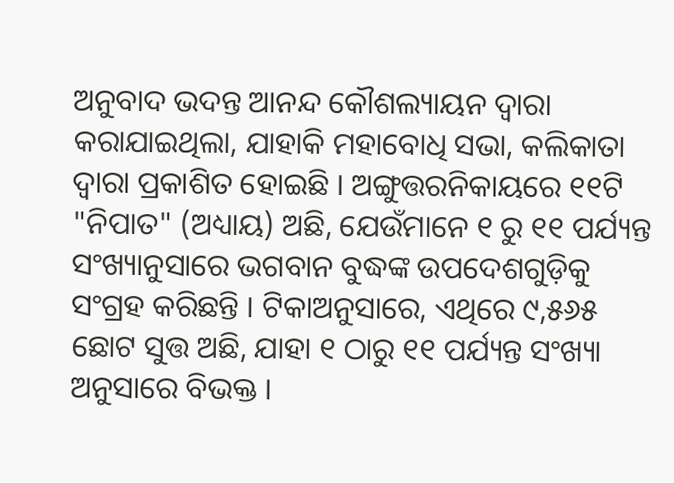ଅନୁବାଦ ଭଦନ୍ତ ଆନନ୍ଦ କୌଶଲ୍ୟାୟନ ଦ୍ୱାରା କରାଯାଇଥିଲା, ଯାହାକି ମହାବୋଧି ସଭା, କଲିକାତା ଦ୍ୱାରା ପ୍ରକାଶିତ ହୋଇଛି । ଅଙ୍ଗୁତ୍ତରନିକାୟରେ ୧୧ଟି "ନିପାତ" (ଅଧ୍ୟାୟ) ଅଛି, ଯେଉଁମାନେ ୧ ରୁ ୧୧ ପର୍ଯ୍ୟନ୍ତ ସଂଖ୍ୟାନୁସାରେ ଭଗବାନ ବୁଦ୍ଧଙ୍କ ଉପଦେଶଗୁଡ଼ିକୁ ସଂଗ୍ରହ କରିଛନ୍ତି । ଟିକାଅନୁସାରେ, ଏଥିରେ ୯,୫୬୫ ଛୋଟ ସୁତ୍ତ ଅଛି, ଯାହା ୧ ଠାରୁ ୧୧ ପର୍ଯ୍ୟନ୍ତ ସଂଖ୍ୟା ଅନୁସାରେ ବିଭକ୍ତ ।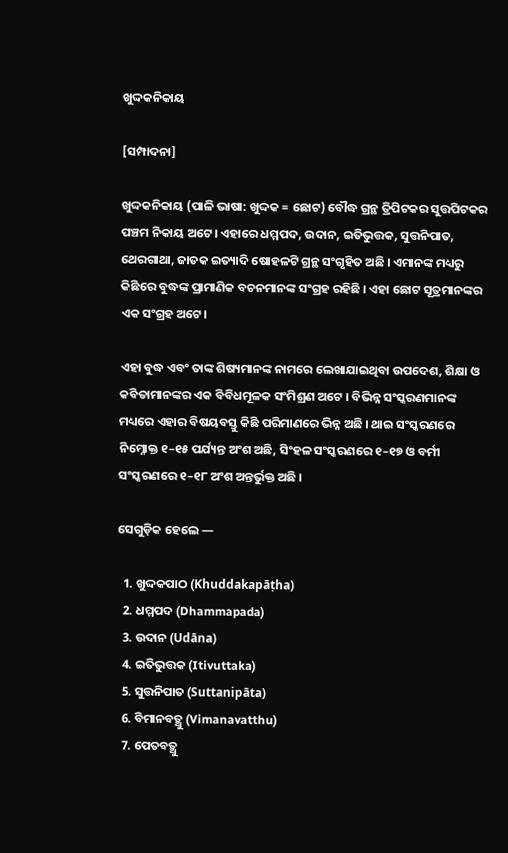ଖୁଦ୍ଦକନିକାୟ

[ସମ୍ପାଦନା]

ଖୁଦ୍ଦକନିକାୟ (ପାଳି ଭାଷା: ଖୁଦ୍ଦକ = ଛୋଟ) ବୌଦ୍ଧ ଗ୍ରନ୍ଥ ତ୍ରିପିଟକର ସୁତ୍ତପିଟକର ପଞ୍ଚମ ନିକାୟ ଅଟେ। ଏହାରେ ଧମ୍ମପଦ, ଉଦାନ, ଇତିଭୁତ୍ତକ, ସୁତ୍ତନିପାତ, ଥେରଗାଥା, ଜାତକ ଇତ୍ୟାଦି ଷୋହଳଟି ଗ୍ରନ୍ଥ ସଂଗୃହିତ ଅଛି । ଏମାନଙ୍କ ମଧ୍ୟରୁ କିଛିରେ ବୁଦ୍ଧଙ୍କ ପ୍ରାମାଣିକ ବଚନମାନଙ୍କ ସଂଗ୍ରହ ରହିଛି । ଏହା ଛୋଟ ସୂତ୍ରମାନଙ୍କର ଏକ ସଂଗ୍ରହ ଅଟେ।

ଏହା ବୁଦ୍ଧ ଏବଂ ତାଙ୍କ ଶିଷ୍ୟମାନଙ୍କ ନାମରେ ଲେଖାଯାଇଥିବା ଉପଦେଶ, ଶିକ୍ଷା ଓ କବିତାମାନଙ୍କର ଏକ ବିବିଧମୂଳକ ସଂମିଶ୍ରଣ ଅଟେ । ବିଭିନ୍ନ ସଂସ୍କରଣମାନଙ୍କ ମଧ୍ୟରେ ଏହାର ବିଷୟବସ୍ତୁ କିଛି ପରିମାଣରେ ଭିନ୍ନ ଅଛି । ଥାଇ ସଂସ୍କରଣରେ ନିମ୍ନୋକ୍ତ ୧–୧୫ ପର୍ଯ୍ୟନ୍ତ ଅଂଶ ଅଛି, ସିଂହଳ ସଂସ୍କରଣରେ ୧–୧୭ ଓ ବର୍ମୀ ସଂସ୍କରଣରେ ୧–୧୮ ଅଂଶ ଅନ୍ତର୍ଭୁକ୍ତ ଅଛି ।

ସେଗୁଡ଼ିକ ହେଲେ —

  1. ଖୁଦ୍ଦକପାଠ (Khuddakapāṭha)
  2. ଧମ୍ମପଦ (Dhammapada)
  3. ଉଦାନ (Udāna)
  4. ଇତିଭୁତ୍ତକ (Itivuttaka)
  5. ସୁତ୍ତନିପାତ (Suttanipāta)
  6. ବିମାନବତ୍ଥୁ (Vimanavatthu)
  7. ପେତବତ୍ଥୁ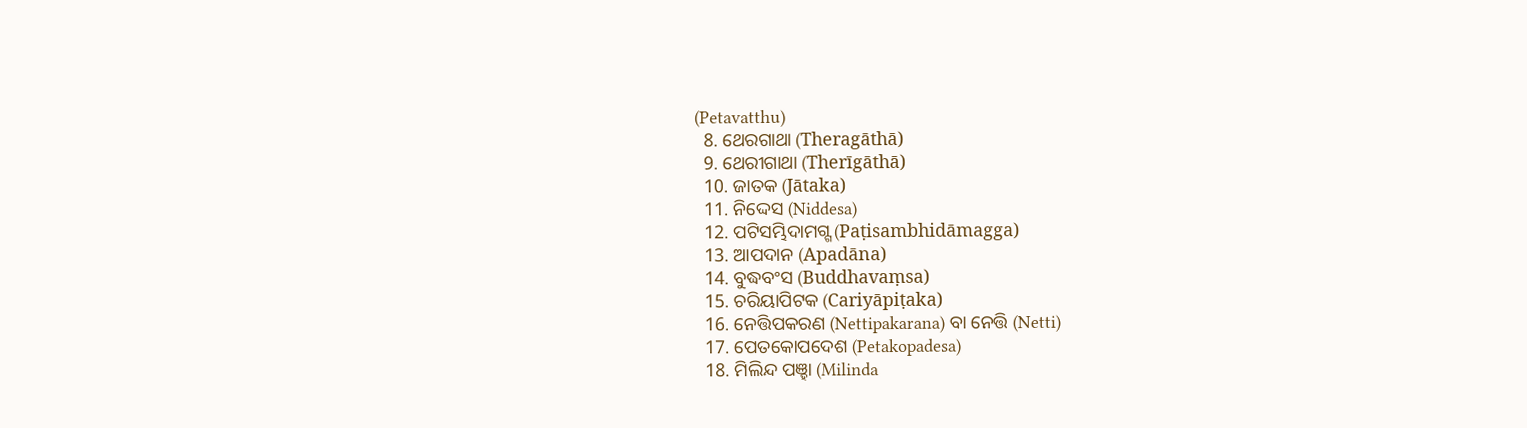(Petavatthu)
  8. ଥେରଗାଥା (Theragāthā)
  9. ଥେରୀଗାଥା (Therīgāthā)
  10. ଜାତକ (Jātaka)
  11. ନିଦ୍ଦେସ (Niddesa)
  12. ପଟିସମ୍ଭିଦାମଗ୍ଗ (Paṭisambhidāmagga)
  13. ଆପଦାନ (Apadāna)
  14. ବୁଦ୍ଧବଂସ (Buddhavaṃsa)
  15. ଚରିୟାପିଟକ (Cariyāpiṭaka)
  16. ନେତ୍ତିପକରଣ (Nettipakarana) ବା ନେତ୍ତି (Netti)
  17. ପେତକୋପଦେଶ (Petakopadesa)
  18. ମିଲିନ୍ଦ ପଞ୍ହା (Milinda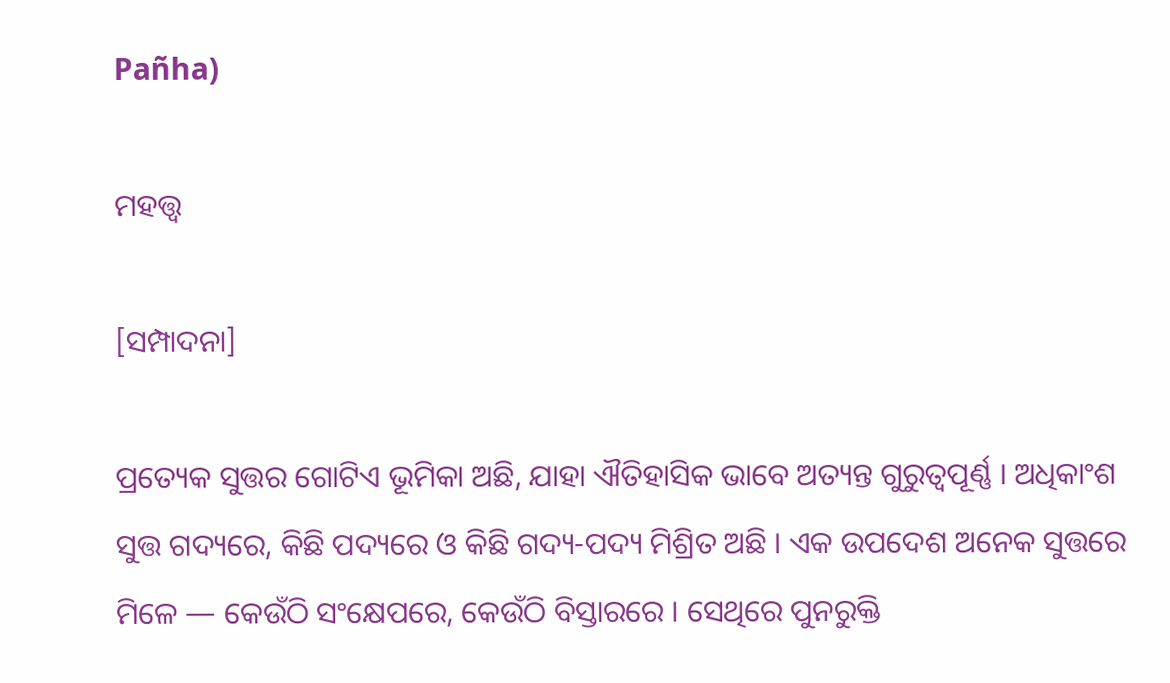Pañha)

ମହତ୍ତ୍ଵ

[ସମ୍ପାଦନା]

ପ୍ରତ୍ୟେକ ସୁତ୍ତର ଗୋଟିଏ ଭୂମିକା ଅଛି, ଯାହା ଐତିହାସିକ ଭାବେ ଅତ୍ୟନ୍ତ ଗୁରୁତ୍ୱପୂର୍ଣ୍ଣ । ଅଧିକାଂଶ ସୁତ୍ତ ଗଦ୍ୟରେ, କିଛି ପଦ୍ୟରେ ଓ କିଛି ଗଦ୍ୟ-ପଦ୍ୟ ମିଶ୍ରିତ ଅଛି । ଏକ ଉପଦେଶ ଅନେକ ସୁତ୍ତରେ ମିଳେ — କେଉଁଠି ସଂକ୍ଷେପରେ, କେଉଁଠି ବିସ୍ତାରରେ । ସେଥିରେ ପୁନରୁକ୍ତି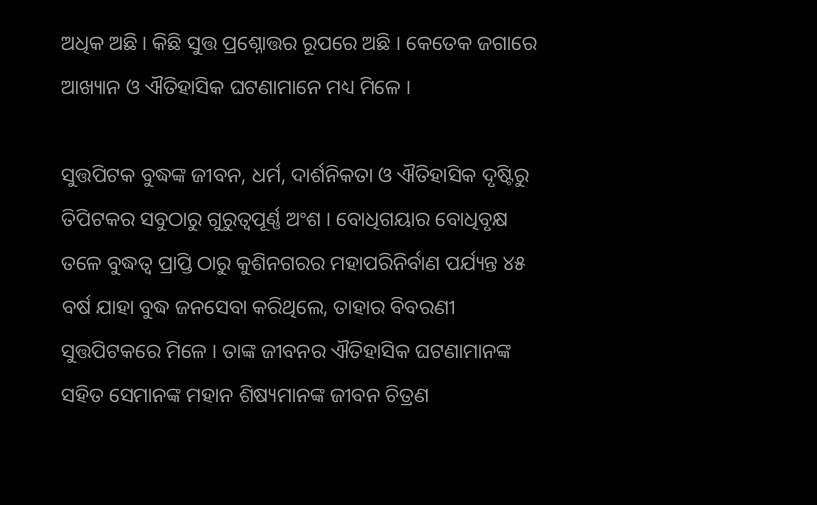ଅଧିକ ଅଛି । କିଛି ସୁତ୍ତ ପ୍ରଶ୍ନୋତ୍ତର ରୂପରେ ଅଛି । କେତେକ ଜଗାରେ ଆଖ୍ୟାନ ଓ ଐତିହାସିକ ଘଟଣାମାନେ ମଧ୍ୟ ମିଳେ ।

ସୁତ୍ତପିଟକ ବୁଦ୍ଧଙ୍କ ଜୀବନ, ଧର୍ମ, ଦାର୍ଶନିକତା ଓ ଐତିହାସିକ ଦୃଷ୍ଟିରୁ ତିପିଟକର ସବୁଠାରୁ ଗୁରୁତ୍ୱପୂର୍ଣ୍ଣ ଅଂଶ । ବୋଧିଗୟାର ବୋଧିବୃକ୍ଷ ତଳେ ବୁଦ୍ଧତ୍ୱ ପ୍ରାପ୍ତି ଠାରୁ କୁଶିନଗରର ମହାପରିନିର୍ବାଣ ପର୍ଯ୍ୟନ୍ତ ୪୫ ବର୍ଷ ଯାହା ବୁଦ୍ଧ ଜନସେବା କରିଥିଲେ, ତାହାର ବିବରଣୀ ସୁତ୍ତପିଟକରେ ମିଳେ । ତାଙ୍କ ଜୀବନର ଐତିହାସିକ ଘଟଣାମାନଙ୍କ ସହିତ ସେମାନଙ୍କ ମହାନ ଶିଷ୍ୟମାନଙ୍କ ଜୀବନ ଚିତ୍ରଣ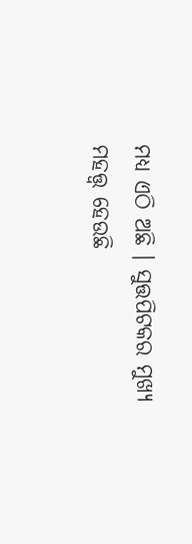ମଧ୍ୟ ଏଠି ଅଛି । ସୁତ୍ତପିଟକର ମୁଖ୍ୟ ମହତ୍ତ୍ୱ ହେଉଛି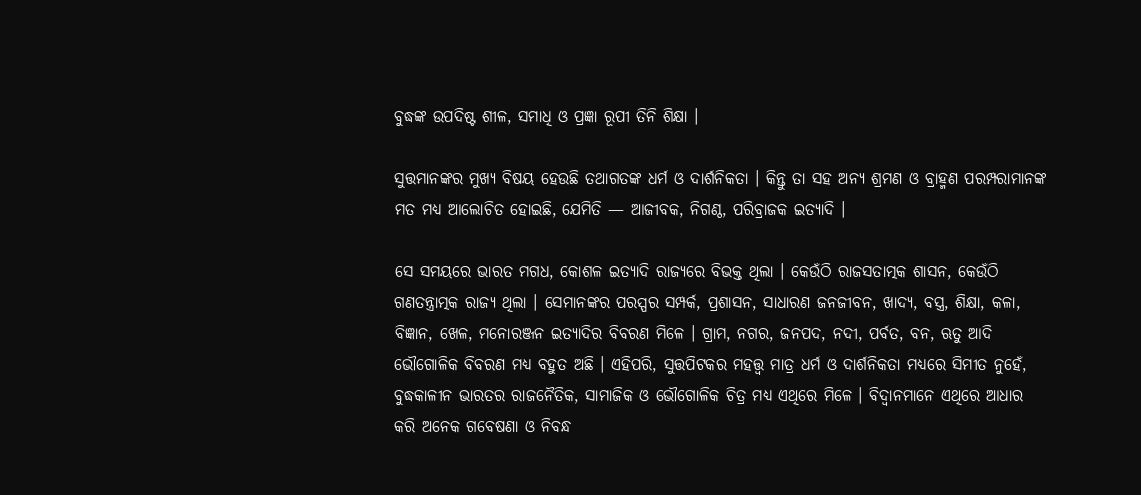ବୁଦ୍ଧଙ୍କ ଉପଦିଷ୍ଟ ଶୀଳ, ସମାଧି ଓ ପ୍ରଜ୍ଞା ରୂପୀ ତିନି ଶିକ୍ଷା ।

ସୁତ୍ତମାନଙ୍କର ମୁଖ୍ୟ ବିଷୟ ହେଉଛି ତଥାଗତଙ୍କ ଧର୍ମ ଓ ଦାର୍ଶନିକତା । କିନ୍ତୁ ତା ସହ ଅନ୍ୟ ଶ୍ରମଣ ଓ ବ୍ରାହ୍ମଣ ପରମ୍ପରାମାନଙ୍କ ମତ ମଧ୍ୟ ଆଲୋଚିତ ହୋଇଛି, ଯେମିତି — ଆଜୀବକ, ନିଗଣ୍ଠ, ପରିବ୍ରାଜକ ଇତ୍ୟାଦି ।

ସେ ସମୟରେ ଭାରତ ମଗଧ, କୋଶଳ ଇତ୍ୟାଦି ରାଜ୍ୟରେ ବିଭକ୍ତ ଥିଲା । କେଉଁଠି ରାଜସତାତ୍ମକ ଶାସନ, କେଉଁଠି ଗଣତନ୍ତ୍ରାତ୍ମକ ରାଜ୍ୟ ଥିଲା । ସେମାନଙ୍କର ପରସ୍ପର ସମ୍ପର୍କ, ପ୍ରଶାସନ, ସାଧାରଣ ଜନଜୀବନ, ଖାଦ୍ୟ, ବସ୍ତ୍ର, ଶିକ୍ଷା, କଳା, ବିଜ୍ଞାନ, ଖେଳ, ମନୋରଞ୍ଜନ ଇତ୍ୟାଦିର ବିବରଣ ମିଳେ । ଗ୍ରାମ, ନଗର, ଜନପଦ, ନଦୀ, ପର୍ବତ, ବନ, ଋତୁ ଆଦି ଭୌଗୋଳିକ ବିବରଣ ମଧ୍ୟ ବହୁତ ଅଛି । ଏହିପରି, ସୁତ୍ତପିଟକର ମହତ୍ତ୍ୱ ମାତ୍ର ଧର୍ମ ଓ ଦାର୍ଶନିକତା ମଧ୍ୟରେ ସିମୀତ ନୁହେଁ, ବୁଦ୍ଧକାଳୀନ ଭାରତର ରାଜନୈତିକ, ସାମାଜିକ ଓ ଭୌଗୋଳିକ ଚିତ୍ର ମଧ୍ୟ ଏଥିରେ ମିଳେ । ବିଦ୍ୱାନମାନେ ଏଥିରେ ଆଧାର କରି ଅନେକ ଗବେଷଣା ଓ ନିବନ୍ଧ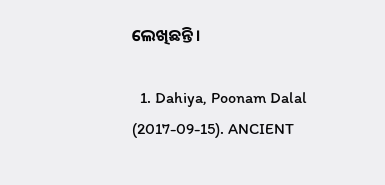ଲେଖିଛନ୍ତି ।

  1. Dahiya, Poonam Dalal (2017-09-15). ANCIENT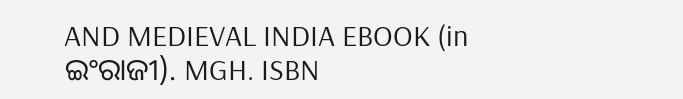AND MEDIEVAL INDIA EBOOK (in ଇଂରାଜୀ). MGH. ISBN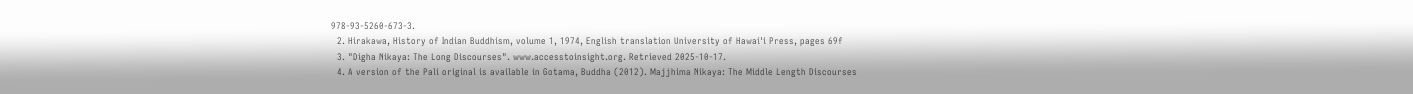978-93-5260-673-3.
  2. Hirakawa, History of Indian Buddhism, volume 1, 1974, English translation University of Hawai'i Press, pages 69f
  3. "Digha Nikaya: The Long Discourses". www.accesstoinsight.org. Retrieved 2025-10-17.
  4. A version of the Pali original is available in Gotama, Buddha (2012). Majjhima Nikaya: The Middle Length Discourses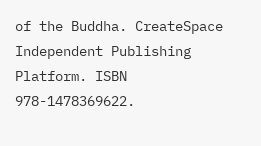of the Buddha. CreateSpace Independent Publishing Platform. ISBN 978-1478369622.